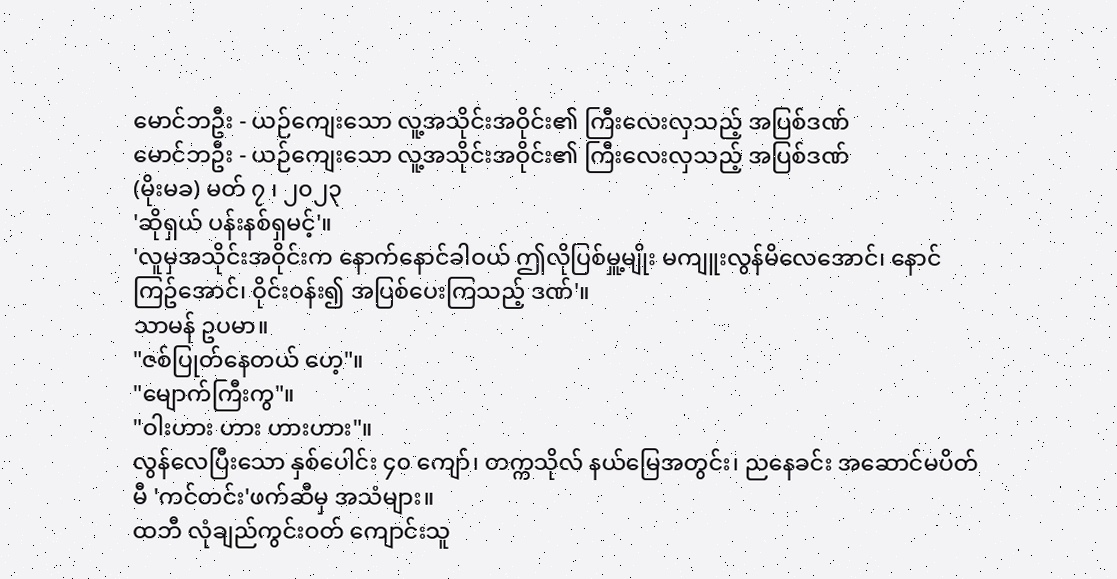မောင်ဘဦး - ယဉ်ကျေးသော လူ့အသိုင်းအဝိုင်း၏ ကြီးလေးလှသည့် အပြစ်ဒဏ်
မောင်ဘဦး - ယဉ်ကျေးသော လူ့အသိုင်းအဝိုင်း၏ ကြီးလေးလှသည့် အပြစ်ဒဏ်
(မိုးမခ) မတ် ၇ ၊ ၂၀၂၃
'ဆိုရှယ် ပန်းနစ်ရှမင့်'။
'လူမှအသိုင်းအဝိုင်းက နောက်နောင်ခါဝယ် ဤလိုပြစ်မှူ့မျိုး မကျူးလွန်မိလေအောင်၊ နောင်ကြဥ်အောင်၊ ဝိုင်းဝန်း၍ အပြစ်ပေးကြသည့် ဒဏ်'။
သာမန် ဥပမာ။
"ဇစ်ပြုတ်နေတယ် ဟေ့"။
"မျောက်ကြီးကွ"။
"ဝါးဟား ဟား ဟားဟား"။
လွန်လေပြီးသော နှစ်ပေါင်း ၄၀ ကျော်၊ တက္ကသိုလ် နယ်မြေအတွင်း၊ ညနေခင်း အဆောင်မပိတ်မီ 'ကင်တင်း'ဖက်ဆီမှ အသံများ။
ထဘီ လုံချည်ကွင်းဝတ် ကျောင်းသူ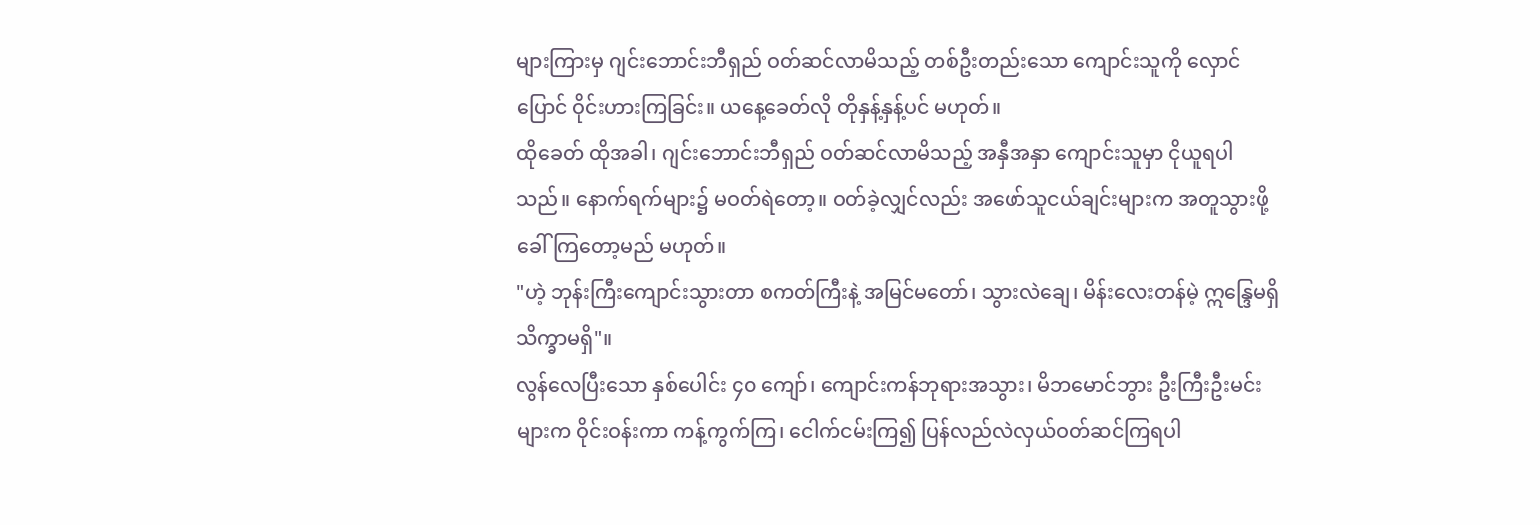များကြားမှ ဂျင်းဘောင်းဘီရှည် ဝတ်ဆင်လာမိသည့် တစ်ဦးတည်းသော ကျောင်းသူကို လှောင်ပြောင် ဝိုင်းဟားကြခြင်း။ ယနေ့ခေတ်လို တိုနှန့်နှန့်ပင် မဟုတ်။
ထိုခေတ် ထိုအခါ၊ ဂျင်းဘောင်းဘီရှည် ဝတ်ဆင်လာမိသည့် အနှီအနှာ ကျောင်းသူမှာ ငိုယူရပါသည်။ နောက်ရက်များ၌ မဝတ်ရဲတော့။ ဝတ်ခဲ့လျှင်လည်း အဖော်သူငယ်ချင်းများက အတူသွားဖို့ ခေါ်ကြတော့မည် မဟုတ်။
"ဟဲ့ ဘုန်းကြီးကျောင်းသွားတာ စကတ်ကြီးနဲ့ အမြင်မတော်၊ သွားလဲချေ၊ မိန်းလေးတန်မဲ့ ဣန္ဒြေမရှိ သိက္ခာမရှိ"။
လွန်လေပြီးသော နှစ်ပေါင်း ၄၀ ကျော်၊ ကျောင်းကန်ဘုရားအသွား၊ မိဘမောင်ဘွား ဦးကြီးဦးမင်းများက ဝိုင်းဝန်းကာ ကန့်ကွက်ကြ၊ ငေါက်ငမ်းကြ၍ ပြန်လည်လဲလှယ်ဝတ်ဆင်ကြရပါ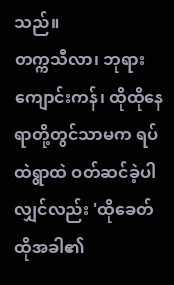သည်။
တက္ကသီလာ၊ ဘုရားကျောင်းကန်၊ ထိုထိုနေရာတို့တွင်သာမက ရပ်ထဲရွာထဲ ဝတ်ဆင်ခဲ့ပါလျှင်လည်း 'ထိုခေတ်ထိုအခါ၏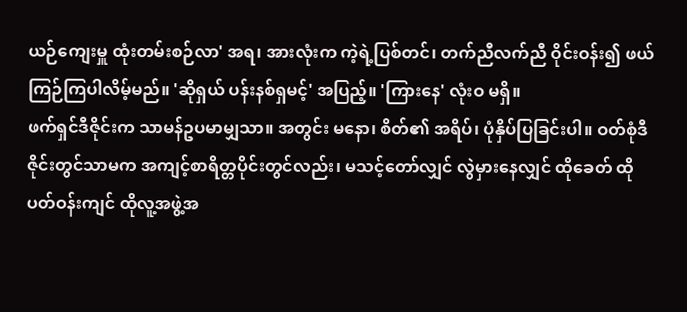ယဉ်ကျေးမှူ ထုံးတမ်းစဉ်လာ' အရ၊ အားလုံးက ကဲ့ရဲ့ပြစ်တင်၊ တက်ညီလက်ညီ ဝိုင်းဝန်း၍ ဖယ်ကြဉ်ကြပါလိမ့်မည်။ 'ဆိုရှယ် ပန်းနစ်ရှမင့်' အပြည့်။ 'ကြားနေ' လုံးဝ မရှိ။
ဖက်ရှင်ဒီဇိုင်းက သာမန်ဥပမာမျှသာ။ အတွင်း မနော၊ စိတ်၏ အရိပ်၊ ပုံနှိပ်ပြခြင်းပါ။ ဝတ်စုံဒီဇိုင်းတွင်သာမက အကျင့်စာရိတ္တပိုင်းတွင်လည်း၊ မသင့်တော်လျှင် လွဲမှားနေလျှင် ထိုခေတ် ထိုပတ်ဝန်းကျင် ထိုလူ့အဖွဲ့အ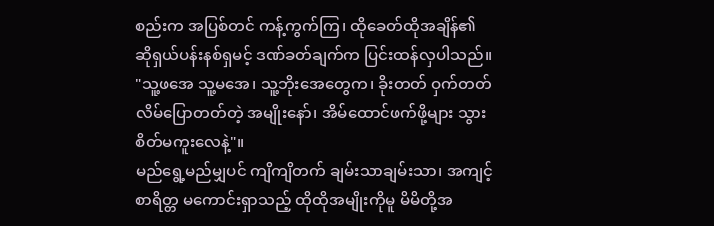စည်းက အပြစ်တင် ကန့်ကွက်ကြ၊ ထိုခေတ်ထိုအချိန်၏ ဆိုရှယ်ပန်းနစ်ရှမင့် ဒဏ်ခတ်ချက်က ပြင်းထန်လှပါသည်။
"သူ့ဖအေ သူ့မအေ၊ သူ့ဘိုးအေတွေက၊ ခိုးတတ် ဝှက်တတ် လိမ်ပြောတတ်တဲ့ အမျိုးနော်၊ အိမ်ထောင်ဖက်ဖို့များ သွားစိတ်မကူးလေနဲ့"။
မည်ရွေ့မည်မျှပင် ကျိကျိတက် ချမ်းသာချမ်းသာ၊ အကျင့်စာရိတ္တ မကောင်းရှာသည့် ထိုထိုအမျိုးကိုမူ မိမိတို့အ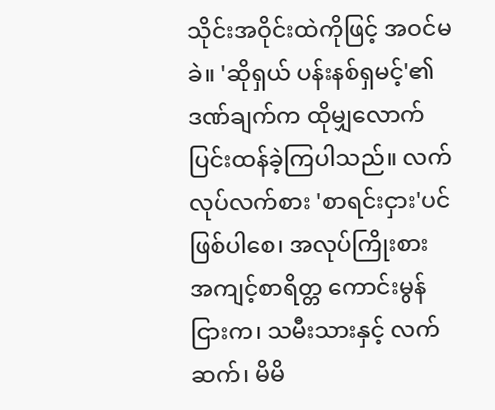သိုင်းအဝိုင်းထဲကိုဖြင့် အဝင်မခဲ။ 'ဆိုရှယ် ပန်းနစ်ရှမင့်'၏ ဒဏ်ချက်က ထိုမျှလောက် ပြင်းထန်ခဲ့ကြပါသည်။ လက်လုပ်လက်စား 'စာရင်းငှား'ပင် ဖြစ်ပါစေ၊ အလုပ်ကြိုးစား အကျင့်စာရိတ္တ ကောင်းမွန်ငြားက၊ သမီးသားနှင့် လက်ဆက်၊ မိမိ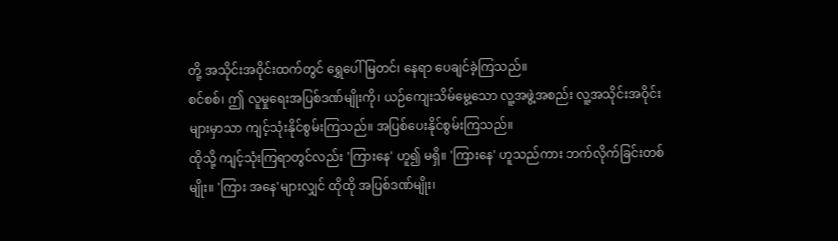တို့ အသိုင်းအဝိုင်းထက်တွင် ရွှေပေါ်မြတင်၊ နေရာ ပေချင်ခဲ့ကြသည်။
စင်စစ်၊ ဤ လူမှုရေးအပြစ်ဒဏ်မျိုးကို၊ ယဉ်ကျေးသိမ်မွေ့သော လူ့အဖွဲ့အစည်း လူ့အသိုင်းအဝိုင်းများမှာသာ ကျင့်သုံးနိုင်စွမ်းကြသည်။ အပြစ်ပေးနိုင်စွမ်းကြသည်။
ထိုသို့ ကျင့်သုံးကြရာတွင်လည်း 'ကြားနေ' ဟူ၍ မရှိ။ 'ကြားနေ' ဟူသည်ကား ဘက်လိုက်ခြင်းတစ်မျိုး။ 'ကြား အနေ'များလျှင် ထိုထို အပြစ်ဒဏ်မျိုး၊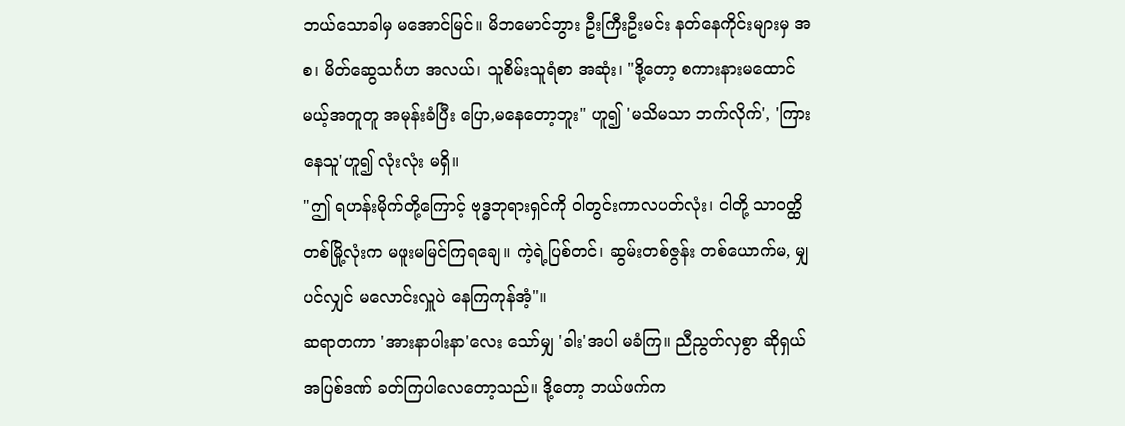ဘယ်သောခါမှ မအောင်မြင်။ မိဘမောင်ဘွား ဦးကြီးဦးမင်း နတ်နေကိုင်းများမှ အစ၊ မိတ်ဆွေသင်္ဂဟ အလယ်၊ သူစိမ်းသူရံစာ အဆုံး၊ "ဒို့တော့ စကားနားမထောင်မယ့်အတူတူ အမုန်းခံပြီး ပြော,မနေတော့ဘူး" ဟူ၍ 'မသိမသာ ဘက်လိုက်', 'ကြားနေသူ'ဟူ၍ လုံးလုံး မရှိ။
"ဤ ရဟန်းမိုက်တို့ကြောင့် ဗုဒ္ဓဘုရားရှင်ကို ဝါတွင်းကာလပတ်လုံး၊ ငါတို့ သာဝတ္ထိတစ်မြို့လုံးက မဖူးမမြင်ကြရချေ။ ကဲ့ရဲ့ပြစ်တင်၊ ဆွမ်းတစ်ဇွန်း တစ်ယောက်မ, မျှပင်လျှင် မလောင်းလှူပဲ နေကြကုန်အံ့"။
ဆရာတကာ 'အားနာပါးနာ'လေး သော်မျှ 'ခါး'အပါ မခံကြ။ ညီညွတ်လှစွာ ဆိုရှယ်အပြစ်ဒဏ် ခတ်ကြပါလေတော့သည်။ ဒို့တော့ ဘယ်ဖက်က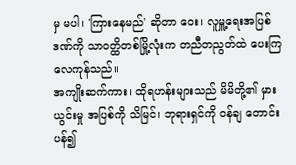မှ မပါ၊ 'ကြားနေမည်' ဆိုတာ ဝေး၊ လူမှူ့ရေးအပြစ်ဒဏ်ကို သာဝတ္ထိတစ်မြို့လုံးက တညီတညွတ်ထဲ ပေးကြလေကုန်သည်။
အကျိုးဆက်ကား၊ ထိုရဟန်းများသည် မိမိတို့၏ မှားယွင်းမှု အပြစ်ကို သိမြင်၊ ဘုရားရှင်ကို ဝန်ချ တောင်းပန်၍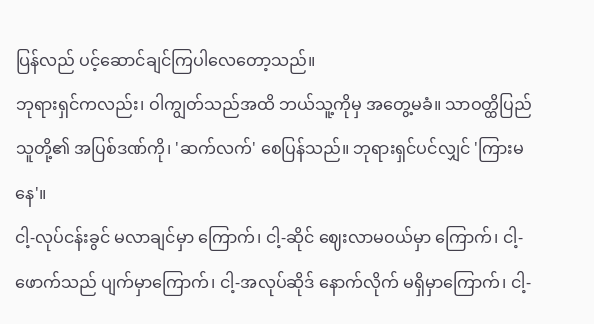ပြန်လည် ပင့်ဆောင်ချင်ကြပါလေတော့သည်။
ဘုရားရှင်ကလည်း၊ ဝါကျွတ်သည်အထိ ဘယ်သူ့ကိုမှ အတွေ့မခံ။ သာဝတ္ထိပြည်သူတို့၏ အပြစ်ဒဏ်ကို၊ 'ဆက်လက်' စေပြန်သည်။ ဘုရားရှင်ပင်လျှင် 'ကြားမနေ'။
ငါ့-လုပ်ငန်းခွင် မလာချင်မှာ ကြောက်၊ ငါ့-ဆိုင် ဈေးလာမဝယ်မှာ ကြောက်၊ ငါ့-ဖောက်သည် ပျက်မှာကြောက်၊ ငါ့-အလုပ်ဆိုဒ် နောက်လိုက် မရှိမှာကြောက်၊ ငါ့-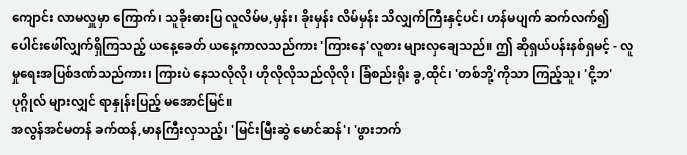ကျောင်း လာမလှူမှာ ကြောက်၊ သူခိုးဓားပြ လူလိမ်မ,မှန်း၊ ခိုးမှန်း လိမ်မှန်း သိလျှက်ကြီးနှင့်ပင်၊ ဟန်မပျက် ဆက်လက်၍ ပေါင်းဖေါ်လျှက်ရှိကြသည့် ယနေ့ခေတ် ယနေ့ကာလသည်ကား 'ကြားနေ'လူစား များလှချေသည်။ ဤ ဆိုရှယ်ပန်းနစ်ရှမင့် - လူမှုရေးအပြစ်ဒဏ်သည်ကား၊ ကြားပဲ နေသလိုလို၊ ဟိုလိုလိုသည်လိုလို၊ ခြံစည်းရိုး ခွ,ထိုင်၊ 'တစ်ဘို့'ကိုသာ ကြည့်သူ၊ 'ငို့ဘ'ပုဂ္ဂိုလ် များလျှင် ရာနှုန်းပြည့် မအောင်မြင်။
အလွန်အင်မတန် ခက်ထန်,မာနကြီးလှသည့်၊ 'မြင်းမြီးဆွဲ မောင်ဆန်'၊ 'ဖွားဘက်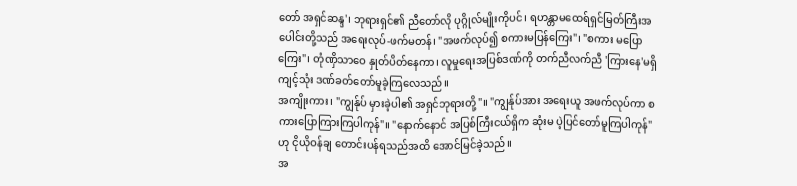တော် အရှင်ဆန္ဒ'၊ ဘုရားရှင်၏ ညီတော်လို ပုဂ္ဂိုလ်မျိုးကိုပင်၊ ရဟန္တာမထေရ်ရှင်မြတ်ကြီးအပေါင်းတို့သည် အရေးလုပ်-ဖက်မတန်၊ "အဖက်လုပ်၍ စကားမပြန်ကြေး"၊ "စကား မပြောကြေး"၊ တုံဏှိသာဝေ နှုတ်ပိတ်နေကာ၊ လူမှုရေးအပြစ်ဒဏ်ကို တက်ညီလက်ညီ 'ကြားနေ'မရှိ ကျင့်သုံး ဒဏ်ခတ်တော်မူခဲ့ကြလေသည်။
အကျိုးကား၊ "ကျွန်ုပ် မှားခဲ့ပါ၏ အရှင်ဘုရားတို့"။ "ကျွန်ုပ်အား အရေးယူ အဖက်လုပ်ကာ စကားပြောကြားကြပါကုန်"။ "နောက်နောင် အပြစ်ကြီးငယ်ရှိက ဆုံးမ ပဲ့ပြင်တော်မူကြပါကုန်"ဟု ငိုယိုဝန်ချ တောင်းပန်ရသည်အထိ အောင်မြင်ခဲ့သည်။
အ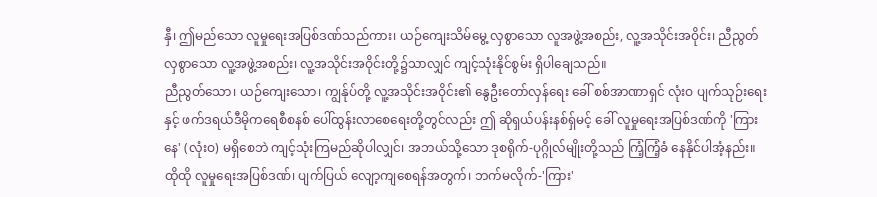နှီ၊ ဤမည်သော လူမှုရေးအပြစ်ဒဏ်သည်ကား၊ ယဉ်ကျေးသိမ်မွေ့ လှစွာသော လူအဖွဲ့အစည်း, လူ့အသိုင်းအဝိုင်း၊ ညီညွတ်လှစွာသော လူ့အဖွဲ့အစည်း၊ လူ့အသိုင်းအဝိုင်းတို့၌သာလျှင် ကျင့်သုံးနိုင်စွမ်း ရှိပါချေသည်။
ညီညွတ်သော၊ ယဉ်ကျေးသော၊ ကျွန်ုပ်တို့ လူ့အသိုင်းအဝိုင်း၏ နွေဦးတော်လှန်ရေး ခေါ် စစ်အာဏာရှင် လုံးဝ ပျက်သုဉ်းရေးနှင့် ဖက်ဒရယ်ဒီမိုကရေစီစနစ် ပေါ်ထွန်းလာစေရေးတို့တွင်လည်း ဤ ဆိုရှယ်ပန်းနစ်ရှ်မင့် ခေါ် လူမှုရေးအပြစ်ဒဏ်ကို 'ကြားနေ' (လုံးဝ) မရှိစေဘဲ ကျင့်သုံးကြမည်ဆိုပါလျှင်၊ အဘယ်သို့သော ဒုစရိုက်-ပုဂ္ဂိုလ်မျိုးတို့သည် ကြံ့ကြံ့ခံ နေနိုင်ပါအံ့နည်း။
ထိုထို လူမှုရေးအပြစ်ဒဏ်၊ ပျက်ပြယ် လျော့ကျစေရန်အတွက်၊ ဘက်မလိုက်-'ကြား'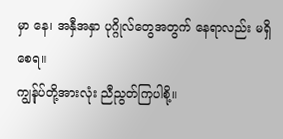မှာ နေ၊ အနှီအနှာ ပုဂ္ဂိုလ်တွေအတွက် နေရာလည်း မရှိစေရ။
ကျွန်ုပ်တို့အားလုံး ညီညွတ်ကြပါစို့။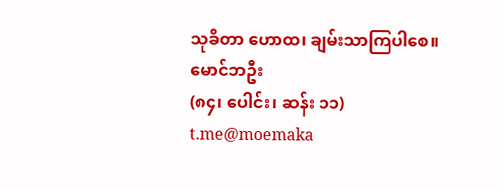သုခိတာ ဟောထ၊ ချမ်းသာကြပါစေ။
မောင်ဘဦး
(၈၄၊ ပေါင်း၊ ဆန်း ၁၁)
t.me@moemaka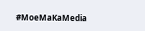#MoeMaKaMedia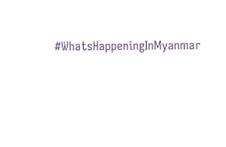#WhatsHappeningInMyanmar